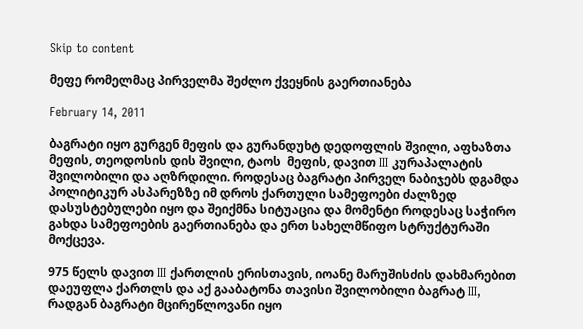Skip to content

მეფე რომელმაც პირველმა შეძლო ქვეყნის გაერთიანება

February 14, 2011

ბაგრატი იყო გურგენ მეფის და გურანდუხტ დედოფლის შვილი, აფხაზთა მეფის, თეოდოსის დის შვილი, ტაოს  მეფის, დავით III კურაპალატის შვილობილი და აღზრდილი. როდესაც ბაგრატი პირველ ნაბიჯებს დგამდა პოლიტიკურ ასპარეზზე იმ დროს ქართული სამეფოები ძალზედ დასუსტებულები იყო და შეიქმნა სიტუაცია და მომენტი როდესაც საჭირო გახდა სამეფოების გაერთიანება და ერთ სახელმწიფო სტრუქტურაში მოქცევა.

975 წელს დავით III ქართლის ერისთავის, იოანე მარუშისძის დახმარებით დაეუფლა ქართლს და აქ გააბატონა თავისი შვილობილი ბაგრატ III, რადგან ბაგრატი მცირეწლოვანი იყო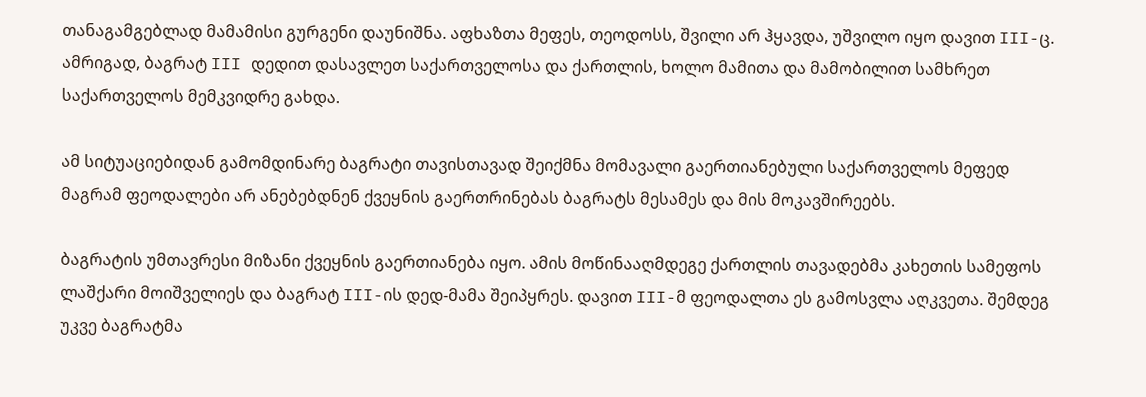თანაგამგებლად მამამისი გურგენი დაუნიშნა. აფხაზთა მეფეს, თეოდოსს, შვილი არ ჰყავდა, უშვილო იყო დავით III-ც. ამრიგად, ბაგრატ III დედით დასავლეთ საქართველოსა და ქართლის, ხოლო მამითა და მამობილით სამხრეთ საქართველოს მემკვიდრე გახდა.

ამ სიტუაციებიდან გამომდინარე ბაგრატი თავისთავად შეიქმნა მომავალი გაერთიანებული საქართველოს მეფედ მაგრამ ფეოდალები არ ანებებდნენ ქვეყნის გაერთრინებას ბაგრატს მესამეს და მის მოკავშირეებს.

ბაგრატის უმთავრესი მიზანი ქვეყნის გაერთიანება იყო. ამის მოწინააღმდეგე ქართლის თავადებმა კახეთის სამეფოს ლაშქარი მოიშველიეს და ბაგრატ III-ის დედ-მამა შეიპყრეს. დავით III-მ ფეოდალთა ეს გამოსვლა აღკვეთა. შემდეგ უკვე ბაგრატმა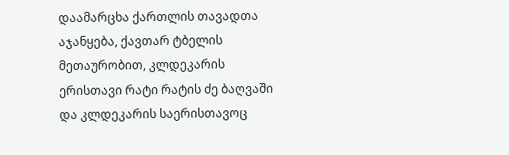დაამარცხა ქართლის თავადთა აჯანყება, ქავთარ ტბელის მეთაურობით, კლდეკარის ერისთავი რატი რატის ძე ბაღვაში და კლდეკარის საერისთავოც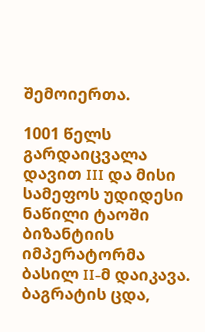შემოიერთა.

1001 წელს გარდაიცვალა დავით III და მისი სამეფოს უდიდესი ნაწილი ტაოში ბიზანტიის იმპერატორმა ბასილ II-მ დაიკავა. ბაგრატის ცდა,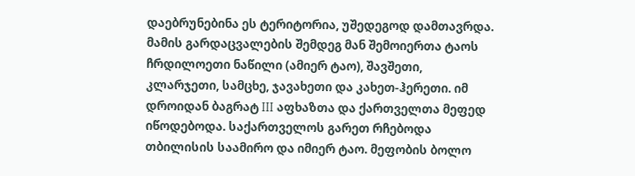დაებრუნებინა ეს ტერიტორია, უშედეგოდ დამთავრდა. მამის გარდაცვალების შემდეგ მან შემოიერთა ტაოს ჩრდილოეთი ნაწილი (ამიერ ტაო), შავშეთი, კლარჯეთი, სამცხე, ჯავახეთი და კახეთ-ჰერეთი. იმ დროიდან ბაგრატ III აფხაზთა და ქართველთა მეფედ იწოდებოდა. საქართველოს გარეთ რჩებოდა თბილისის საამირო და იმიერ ტაო. მეფობის ბოლო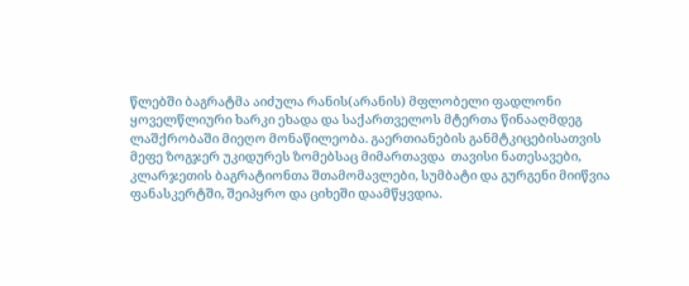წლებში ბაგრატმა აიძულა რანის(არანის) მფლობელი ფადლონი ყოველწლიური ხარკი ეხადა და საქართველოს მტერთა წინააღმდეგ ლაშქრობაში მიეღო მონაწილეობა. გაერთიანების განმტკიცებისათვის მეფე ზოგჯერ უკიდურეს ზომებსაც მიმართავდა  თავისი ნათესავები, კლარჯეთის ბაგრატიონთა შთამომავლები, სუმბატი და გურგენი მიიწვია ფანასკერტში, შეიპყრო და ციხეში დაამწყვდია.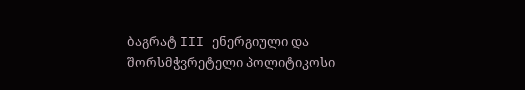ბაგრატ III ენერგიული და შორსმჭვრეტელი პოლიტიკოსი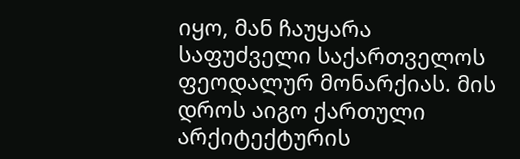იყო, მან ჩაუყარა საფუძველი საქართველოს ფეოდალურ მონარქიას. მის დროს აიგო ქართული არქიტექტურის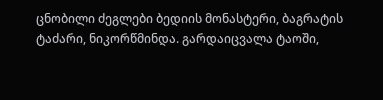ცნობილი ძეგლები ბედიის მონასტერი, ბაგრატის ტაძარი, ნიკორწმინდა. გარდაიცვალა ტაოში,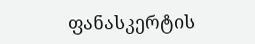ფანასკერტის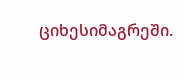ციხესიმაგრეში.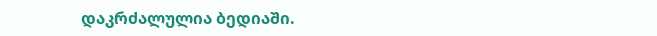დაკრძალულია ბედიაში.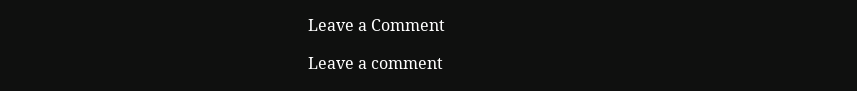Leave a Comment

Leave a comment